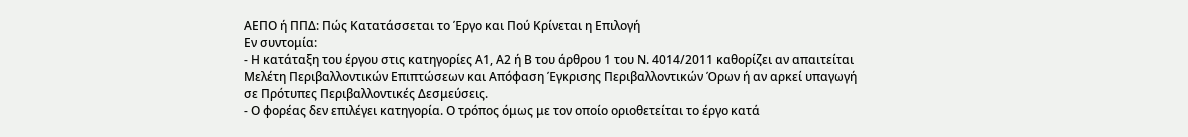ΑΕΠΟ ή ΠΠΔ: Πώς Κατατάσσεται το Έργο και Πού Κρίνεται η Επιλογή
Εν συντομία:
- Η κατάταξη του έργου στις κατηγορίες Α1, Α2 ή Β του άρθρου 1 του Ν. 4014/2011 καθορίζει αν απαιτείται Μελέτη Περιβαλλοντικών Επιπτώσεων και Απόφαση Έγκρισης Περιβαλλοντικών Όρων ή αν αρκεί υπαγωγή σε Πρότυπες Περιβαλλοντικές Δεσμεύσεις.
- Ο φορέας δεν επιλέγει κατηγορία. Ο τρόπος όμως με τον οποίο οριοθετείται το έργο κατά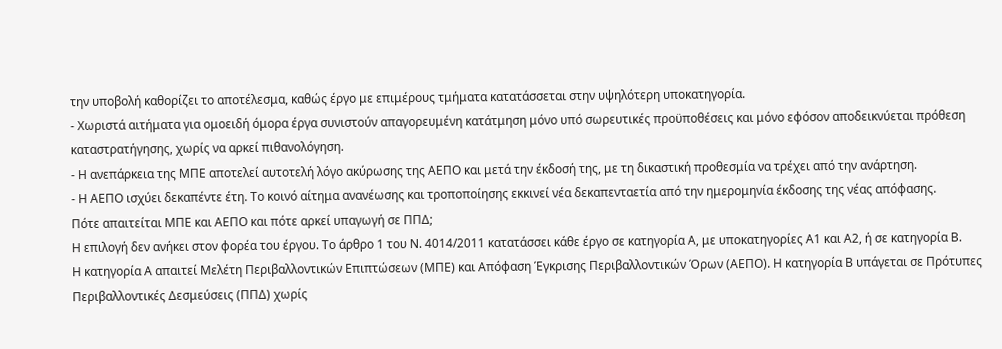την υποβολή καθορίζει το αποτέλεσμα, καθώς έργο με επιμέρους τμήματα κατατάσσεται στην υψηλότερη υποκατηγορία.
- Χωριστά αιτήματα για ομοειδή όμορα έργα συνιστούν απαγορευμένη κατάτμηση μόνο υπό σωρευτικές προϋποθέσεις και μόνο εφόσον αποδεικνύεται πρόθεση καταστρατήγησης, χωρίς να αρκεί πιθανολόγηση.
- Η ανεπάρκεια της ΜΠΕ αποτελεί αυτοτελή λόγο ακύρωσης της ΑΕΠΟ και μετά την έκδοσή της, με τη δικαστική προθεσμία να τρέχει από την ανάρτηση.
- Η ΑΕΠΟ ισχύει δεκαπέντε έτη. Το κοινό αίτημα ανανέωσης και τροποποίησης εκκινεί νέα δεκαπενταετία από την ημερομηνία έκδοσης της νέας απόφασης.
Πότε απαιτείται ΜΠΕ και ΑΕΠΟ και πότε αρκεί υπαγωγή σε ΠΠΔ;
Η επιλογή δεν ανήκει στον φορέα του έργου. Το άρθρο 1 του Ν. 4014/2011 κατατάσσει κάθε έργο σε κατηγορία Α, με υποκατηγορίες Α1 και Α2, ή σε κατηγορία Β.
Η κατηγορία Α απαιτεί Μελέτη Περιβαλλοντικών Επιπτώσεων (ΜΠΕ) και Απόφαση Έγκρισης Περιβαλλοντικών Όρων (ΑΕΠΟ). Η κατηγορία Β υπάγεται σε Πρότυπες Περιβαλλοντικές Δεσμεύσεις (ΠΠΔ) χωρίς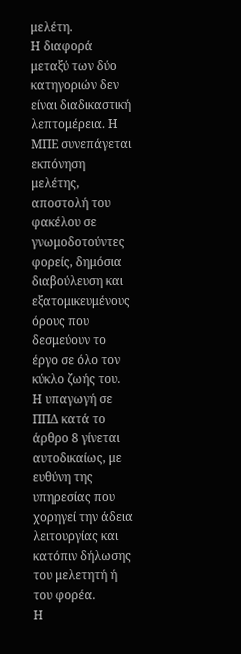μελέτη.
Η διαφορά μεταξύ των δύο κατηγοριών δεν είναι διαδικαστική λεπτομέρεια. Η ΜΠΕ συνεπάγεται εκπόνηση μελέτης, αποστολή του φακέλου σε γνωμοδοτούντες φορείς, δημόσια διαβούλευση και εξατομικευμένους όρους που δεσμεύουν το έργο σε όλο τον κύκλο ζωής του.
Η υπαγωγή σε ΠΠΔ κατά το άρθρο 8 γίνεται αυτοδικαίως, με ευθύνη της υπηρεσίας που χορηγεί την άδεια λειτουργίας και κατόπιν δήλωσης του μελετητή ή του φορέα.
Η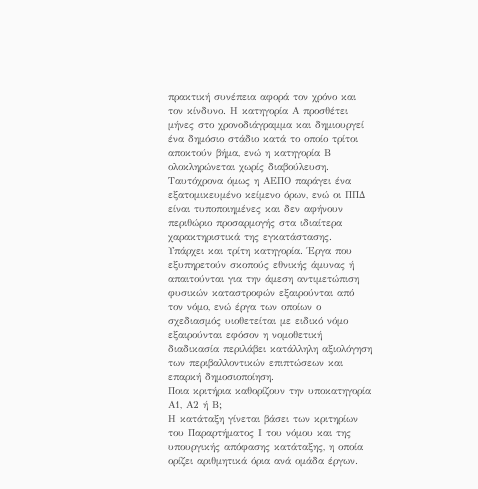πρακτική συνέπεια αφορά τον χρόνο και τον κίνδυνο. Η κατηγορία Α προσθέτει μήνες στο χρονοδιάγραμμα και δημιουργεί ένα δημόσιο στάδιο κατά το οποίο τρίτοι αποκτούν βήμα, ενώ η κατηγορία Β ολοκληρώνεται χωρίς διαβούλευση.
Ταυτόχρονα όμως η ΑΕΠΟ παράγει ένα εξατομικευμένο κείμενο όρων, ενώ οι ΠΠΔ είναι τυποποιημένες και δεν αφήνουν περιθώριο προσαρμογής στα ιδιαίτερα χαρακτηριστικά της εγκατάστασης.
Υπάρχει και τρίτη κατηγορία. Έργα που εξυπηρετούν σκοπούς εθνικής άμυνας ή απαιτούνται για την άμεση αντιμετώπιση φυσικών καταστροφών εξαιρούνται από τον νόμο, ενώ έργα των οποίων ο σχεδιασμός υιοθετείται με ειδικό νόμο εξαιρούνται εφόσον η νομοθετική διαδικασία περιλάβει κατάλληλη αξιολόγηση των περιβαλλοντικών επιπτώσεων και επαρκή δημοσιοποίηση.
Ποια κριτήρια καθορίζουν την υποκατηγορία Α1, Α2 ή Β;
Η κατάταξη γίνεται βάσει των κριτηρίων του Παραρτήματος Ι του νόμου και της υπουργικής απόφασης κατάταξης, η οποία ορίζει αριθμητικά όρια ανά ομάδα έργων.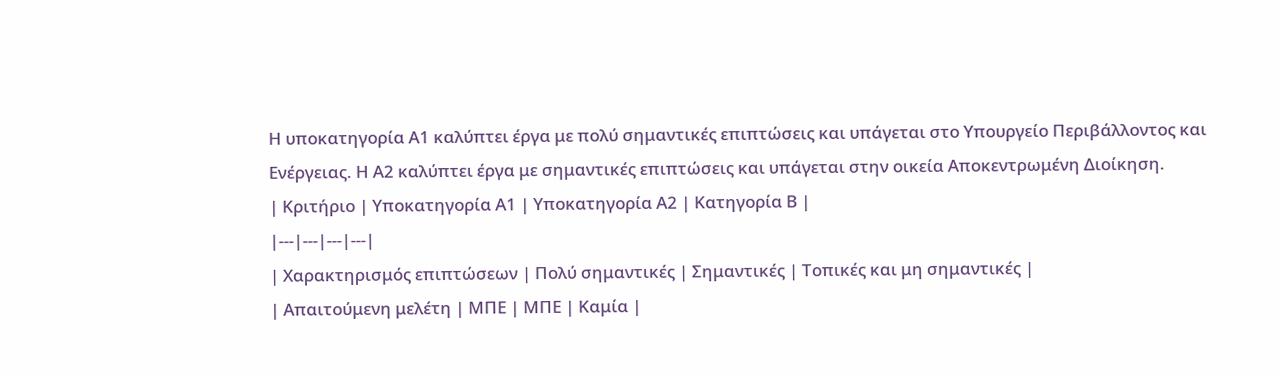Η υποκατηγορία Α1 καλύπτει έργα με πολύ σημαντικές επιπτώσεις και υπάγεται στο Υπουργείο Περιβάλλοντος και Ενέργειας. Η Α2 καλύπτει έργα με σημαντικές επιπτώσεις και υπάγεται στην οικεία Αποκεντρωμένη Διοίκηση.
| Κριτήριο | Υποκατηγορία Α1 | Υποκατηγορία Α2 | Κατηγορία Β |
|---|---|---|---|
| Χαρακτηρισμός επιπτώσεων | Πολύ σημαντικές | Σημαντικές | Τοπικές και μη σημαντικές |
| Απαιτούμενη μελέτη | ΜΠΕ | ΜΠΕ | Καμία |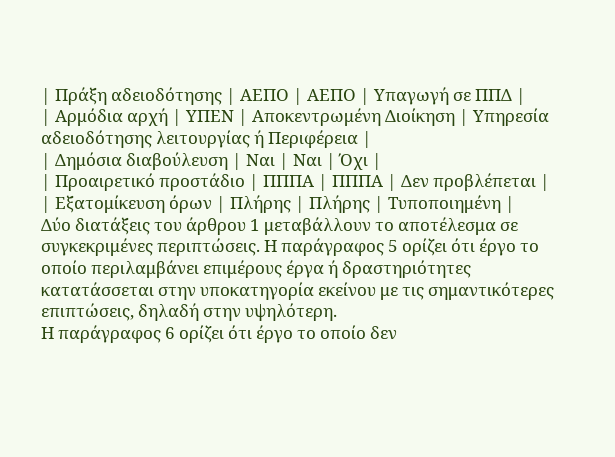| Πράξη αδειοδότησης | ΑΕΠΟ | ΑΕΠΟ | Υπαγωγή σε ΠΠΔ |
| Αρμόδια αρχή | ΥΠΕΝ | Αποκεντρωμένη Διοίκηση | Υπηρεσία αδειοδότησης λειτουργίας ή Περιφέρεια |
| Δημόσια διαβούλευση | Ναι | Ναι | Όχι |
| Προαιρετικό προστάδιο | ΠΠΠΑ | ΠΠΠΑ | Δεν προβλέπεται |
| Εξατομίκευση όρων | Πλήρης | Πλήρης | Τυποποιημένη |
Δύο διατάξεις του άρθρου 1 μεταβάλλουν το αποτέλεσμα σε συγκεκριμένες περιπτώσεις. Η παράγραφος 5 ορίζει ότι έργο το οποίο περιλαμβάνει επιμέρους έργα ή δραστηριότητες κατατάσσεται στην υποκατηγορία εκείνου με τις σημαντικότερες επιπτώσεις, δηλαδή στην υψηλότερη.
Η παράγραφος 6 ορίζει ότι έργο το οποίο δεν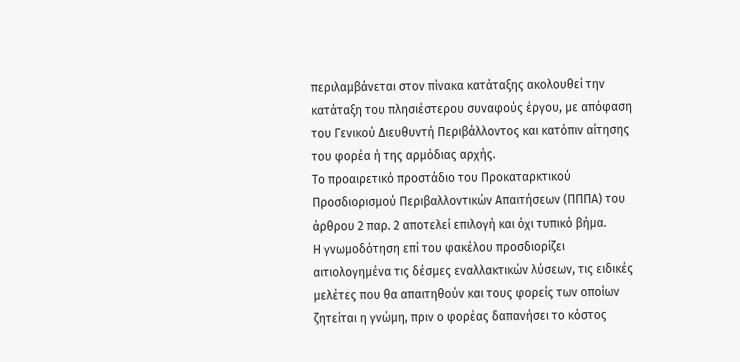περιλαμβάνεται στον πίνακα κατάταξης ακολουθεί την κατάταξη του πλησιέστερου συναφούς έργου, με απόφαση του Γενικού Διευθυντή Περιβάλλοντος και κατόπιν αίτησης του φορέα ή της αρμόδιας αρχής.
Το προαιρετικό προστάδιο του Προκαταρκτικού Προσδιορισμού Περιβαλλοντικών Απαιτήσεων (ΠΠΠΑ) του άρθρου 2 παρ. 2 αποτελεί επιλογή και όχι τυπικό βήμα.
Η γνωμοδότηση επί του φακέλου προσδιορίζει αιτιολογημένα τις δέσμες εναλλακτικών λύσεων, τις ειδικές μελέτες που θα απαιτηθούν και τους φορείς των οποίων ζητείται η γνώμη, πριν ο φορέας δαπανήσει το κόστος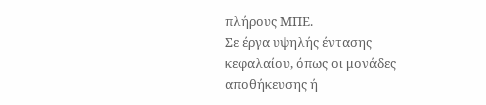πλήρους ΜΠΕ.
Σε έργα υψηλής έντασης κεφαλαίου, όπως οι μονάδες αποθήκευσης ή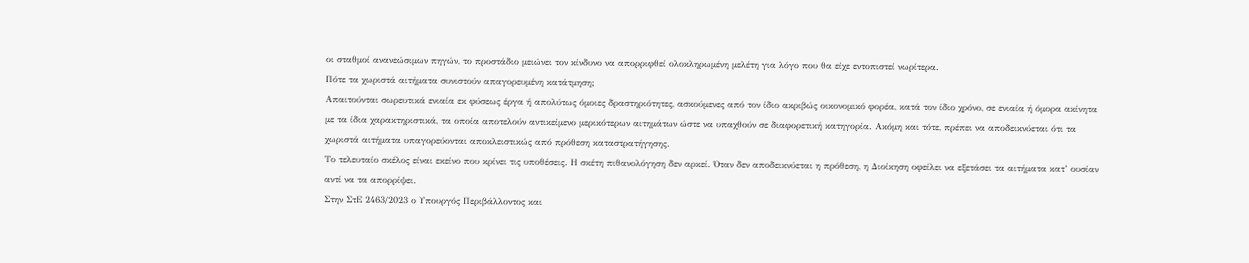οι σταθμοί ανανεώσιμων πηγών, το προστάδιο μειώνει τον κίνδυνο να απορριφθεί ολοκληρωμένη μελέτη για λόγο που θα είχε εντοπιστεί νωρίτερα.
Πότε τα χωριστά αιτήματα συνιστούν απαγορευμένη κατάτμηση;
Απαιτούνται σωρευτικά ενιαία εκ φύσεως έργα ή απολύτως όμοιες δραστηριότητες, ασκούμενες από τον ίδιο ακριβώς οικονομικό φορέα, κατά τον ίδιο χρόνο, σε ενιαία ή όμορα ακίνητα με τα ίδια χαρακτηριστικά, τα οποία αποτελούν αντικείμενο μερικότερων αιτημάτων ώστε να υπαχθούν σε διαφορετική κατηγορία. Ακόμη και τότε, πρέπει να αποδεικνύεται ότι τα χωριστά αιτήματα υπαγορεύονται αποκλειστικώς από πρόθεση καταστρατήγησης.
Το τελευταίο σκέλος είναι εκείνο που κρίνει τις υποθέσεις. Η σκέτη πιθανολόγηση δεν αρκεί. Όταν δεν αποδεικνύεται η πρόθεση, η Διοίκηση οφείλει να εξετάσει τα αιτήματα κατ’ ουσίαν αντί να τα απορρίψει.
Στην ΣτΕ 2463/2023 ο Υπουργός Περιβάλλοντος και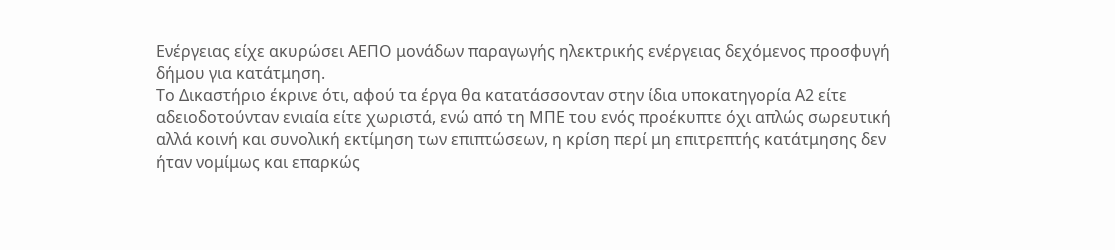Ενέργειας είχε ακυρώσει ΑΕΠΟ μονάδων παραγωγής ηλεκτρικής ενέργειας δεχόμενος προσφυγή δήμου για κατάτμηση.
Το Δικαστήριο έκρινε ότι, αφού τα έργα θα κατατάσσονταν στην ίδια υποκατηγορία Α2 είτε αδειοδοτούνταν ενιαία είτε χωριστά, ενώ από τη ΜΠΕ του ενός προέκυπτε όχι απλώς σωρευτική αλλά κοινή και συνολική εκτίμηση των επιπτώσεων, η κρίση περί μη επιτρεπτής κατάτμησης δεν ήταν νομίμως και επαρκώς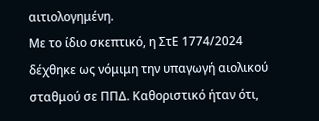αιτιολογημένη.
Με το ίδιο σκεπτικό, η ΣτΕ 1774/2024 δέχθηκε ως νόμιμη την υπαγωγή αιολικού σταθμού σε ΠΠΔ. Καθοριστικό ήταν ότι,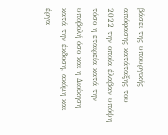βάσει της υπουργικής απόφασης κατάταξης του 2022 την οποία έλαβαν υπόψη τόσο η εταιρεία κατά την υποβολή όσο και η Διοίκηση κατά την έκδοση, ακόμη και έργα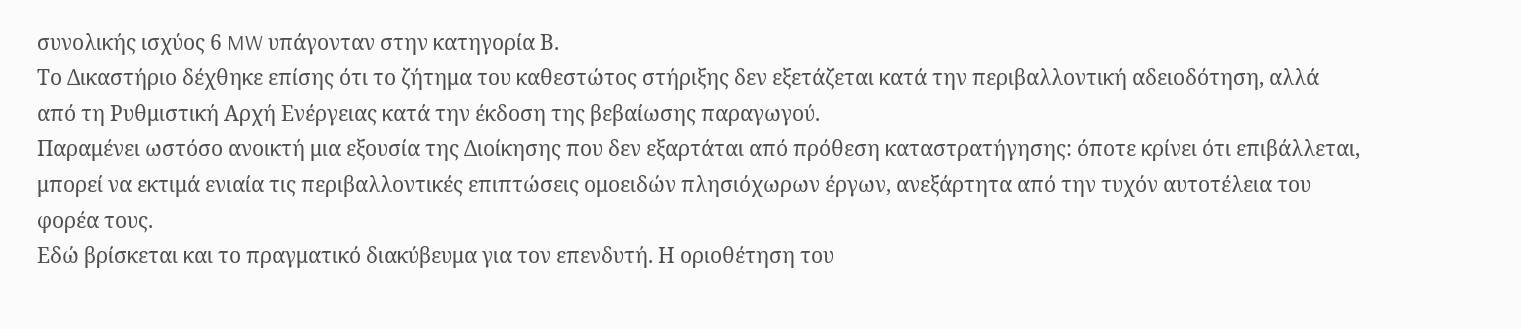συνολικής ισχύος 6 MW υπάγονταν στην κατηγορία Β.
Το Δικαστήριο δέχθηκε επίσης ότι το ζήτημα του καθεστώτος στήριξης δεν εξετάζεται κατά την περιβαλλοντική αδειοδότηση, αλλά από τη Ρυθμιστική Αρχή Ενέργειας κατά την έκδοση της βεβαίωσης παραγωγού.
Παραμένει ωστόσο ανοικτή μια εξουσία της Διοίκησης που δεν εξαρτάται από πρόθεση καταστρατήγησης: όποτε κρίνει ότι επιβάλλεται, μπορεί να εκτιμά ενιαία τις περιβαλλοντικές επιπτώσεις ομοειδών πλησιόχωρων έργων, ανεξάρτητα από την τυχόν αυτοτέλεια του φορέα τους.
Εδώ βρίσκεται και το πραγματικό διακύβευμα για τον επενδυτή. Η οριοθέτηση του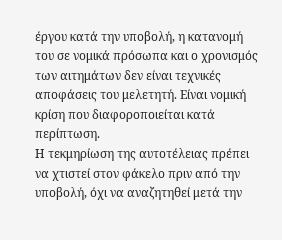έργου κατά την υποβολή, η κατανομή του σε νομικά πρόσωπα και ο χρονισμός των αιτημάτων δεν είναι τεχνικές αποφάσεις του μελετητή. Είναι νομική κρίση που διαφοροποιείται κατά περίπτωση.
Η τεκμηρίωση της αυτοτέλειας πρέπει να χτιστεί στον φάκελο πριν από την υποβολή, όχι να αναζητηθεί μετά την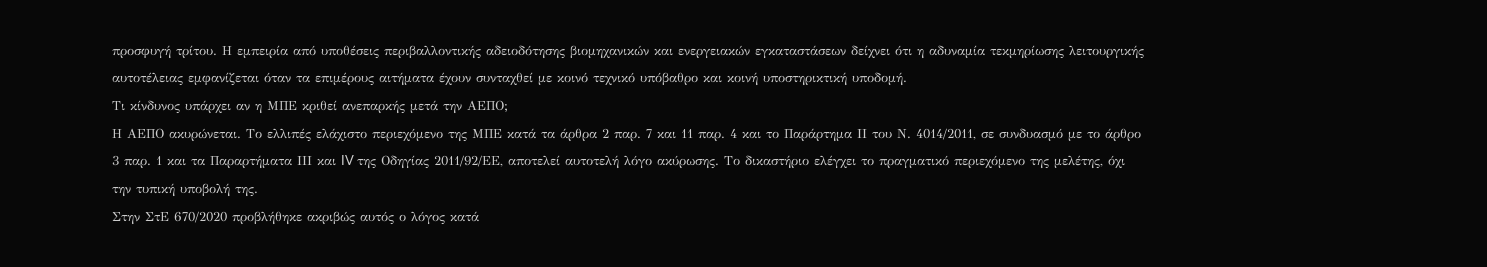προσφυγή τρίτου. Η εμπειρία από υποθέσεις περιβαλλοντικής αδειοδότησης βιομηχανικών και ενεργειακών εγκαταστάσεων δείχνει ότι η αδυναμία τεκμηρίωσης λειτουργικής αυτοτέλειας εμφανίζεται όταν τα επιμέρους αιτήματα έχουν συνταχθεί με κοινό τεχνικό υπόβαθρο και κοινή υποστηρικτική υποδομή.
Τι κίνδυνος υπάρχει αν η ΜΠΕ κριθεί ανεπαρκής μετά την ΑΕΠΟ;
Η ΑΕΠΟ ακυρώνεται. Το ελλιπές ελάχιστο περιεχόμενο της ΜΠΕ κατά τα άρθρα 2 παρ. 7 και 11 παρ. 4 και το Παράρτημα ΙΙ του Ν. 4014/2011, σε συνδυασμό με το άρθρο 3 παρ. 1 και τα Παραρτήματα ΙΙΙ και IV της Οδηγίας 2011/92/ΕΕ, αποτελεί αυτοτελή λόγο ακύρωσης. Το δικαστήριο ελέγχει το πραγματικό περιεχόμενο της μελέτης, όχι την τυπική υποβολή της.
Στην ΣτΕ 670/2020 προβλήθηκε ακριβώς αυτός ο λόγος κατά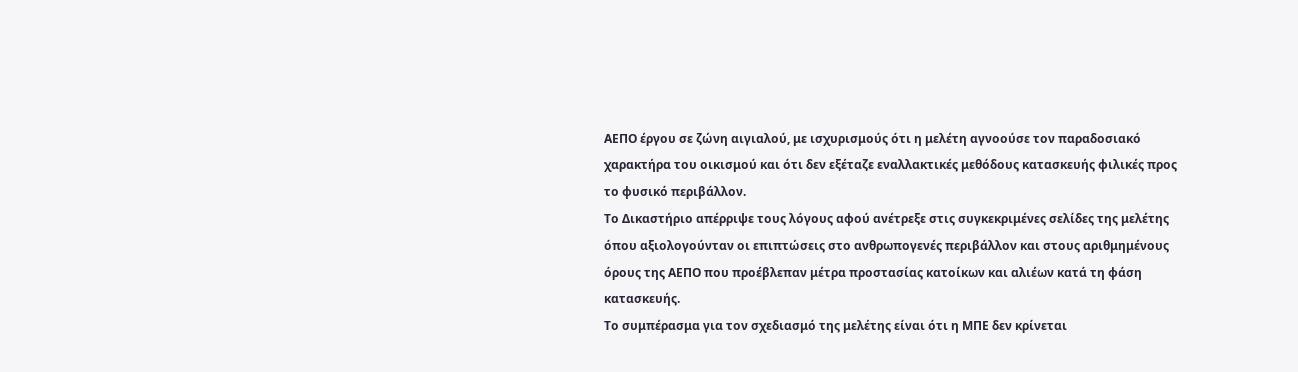ΑΕΠΟ έργου σε ζώνη αιγιαλού, με ισχυρισμούς ότι η μελέτη αγνοούσε τον παραδοσιακό χαρακτήρα του οικισμού και ότι δεν εξέταζε εναλλακτικές μεθόδους κατασκευής φιλικές προς το φυσικό περιβάλλον.
Το Δικαστήριο απέρριψε τους λόγους αφού ανέτρεξε στις συγκεκριμένες σελίδες της μελέτης όπου αξιολογούνταν οι επιπτώσεις στο ανθρωπογενές περιβάλλον και στους αριθμημένους όρους της ΑΕΠΟ που προέβλεπαν μέτρα προστασίας κατοίκων και αλιέων κατά τη φάση κατασκευής.
Το συμπέρασμα για τον σχεδιασμό της μελέτης είναι ότι η ΜΠΕ δεν κρίνεται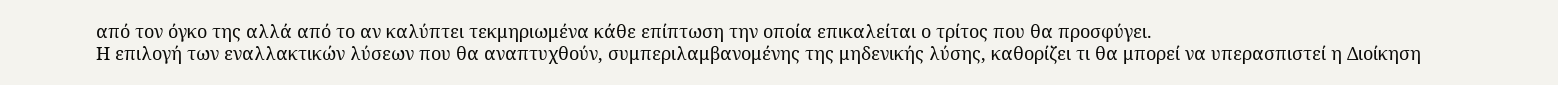από τον όγκο της αλλά από το αν καλύπτει τεκμηριωμένα κάθε επίπτωση την οποία επικαλείται ο τρίτος που θα προσφύγει.
Η επιλογή των εναλλακτικών λύσεων που θα αναπτυχθούν, συμπεριλαμβανομένης της μηδενικής λύσης, καθορίζει τι θα μπορεί να υπερασπιστεί η Διοίκηση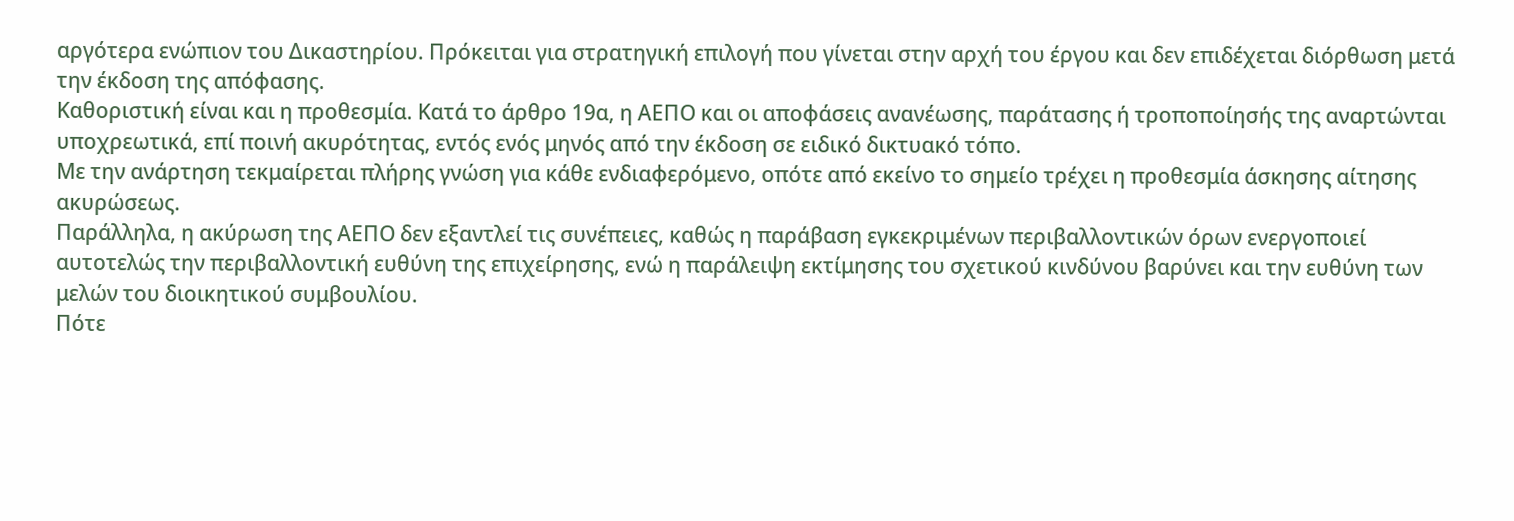αργότερα ενώπιον του Δικαστηρίου. Πρόκειται για στρατηγική επιλογή που γίνεται στην αρχή του έργου και δεν επιδέχεται διόρθωση μετά την έκδοση της απόφασης.
Καθοριστική είναι και η προθεσμία. Κατά το άρθρο 19α, η ΑΕΠΟ και οι αποφάσεις ανανέωσης, παράτασης ή τροποποίησής της αναρτώνται υποχρεωτικά, επί ποινή ακυρότητας, εντός ενός μηνός από την έκδοση σε ειδικό δικτυακό τόπο.
Με την ανάρτηση τεκμαίρεται πλήρης γνώση για κάθε ενδιαφερόμενο, οπότε από εκείνο το σημείο τρέχει η προθεσμία άσκησης αίτησης ακυρώσεως.
Παράλληλα, η ακύρωση της ΑΕΠΟ δεν εξαντλεί τις συνέπειες, καθώς η παράβαση εγκεκριμένων περιβαλλοντικών όρων ενεργοποιεί αυτοτελώς την περιβαλλοντική ευθύνη της επιχείρησης, ενώ η παράλειψη εκτίμησης του σχετικού κινδύνου βαρύνει και την ευθύνη των μελών του διοικητικού συμβουλίου.
Πότε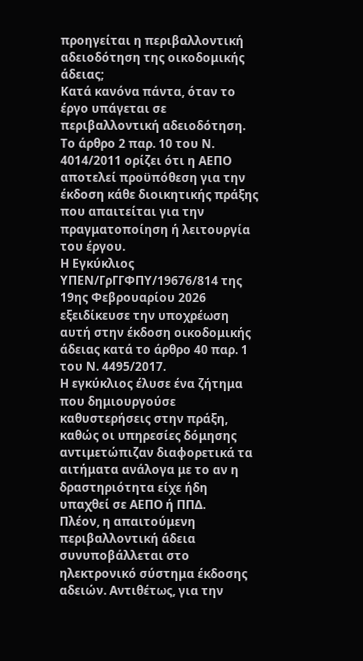προηγείται η περιβαλλοντική αδειοδότηση της οικοδομικής άδειας;
Κατά κανόνα πάντα, όταν το έργο υπάγεται σε περιβαλλοντική αδειοδότηση. Το άρθρο 2 παρ. 10 του Ν. 4014/2011 ορίζει ότι η ΑΕΠΟ αποτελεί προϋπόθεση για την έκδοση κάθε διοικητικής πράξης που απαιτείται για την πραγματοποίηση ή λειτουργία του έργου.
Η Εγκύκλιος ΥΠΕΝ/ΓρΓΓΦΠΥ/19676/814 της 19ης Φεβρουαρίου 2026 εξειδίκευσε την υποχρέωση αυτή στην έκδοση οικοδομικής άδειας κατά το άρθρο 40 παρ. 1 του Ν. 4495/2017.
Η εγκύκλιος έλυσε ένα ζήτημα που δημιουργούσε καθυστερήσεις στην πράξη, καθώς οι υπηρεσίες δόμησης αντιμετώπιζαν διαφορετικά τα αιτήματα ανάλογα με το αν η δραστηριότητα είχε ήδη υπαχθεί σε ΑΕΠΟ ή ΠΠΔ.
Πλέον, η απαιτούμενη περιβαλλοντική άδεια συνυποβάλλεται στο ηλεκτρονικό σύστημα έκδοσης αδειών. Αντιθέτως, για την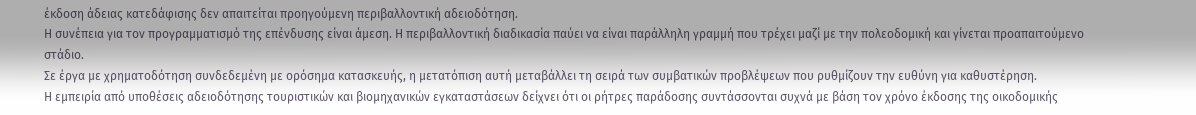έκδοση άδειας κατεδάφισης δεν απαιτείται προηγούμενη περιβαλλοντική αδειοδότηση.
Η συνέπεια για τον προγραμματισμό της επένδυσης είναι άμεση. Η περιβαλλοντική διαδικασία παύει να είναι παράλληλη γραμμή που τρέχει μαζί με την πολεοδομική και γίνεται προαπαιτούμενο στάδιο.
Σε έργα με χρηματοδότηση συνδεδεμένη με ορόσημα κατασκευής, η μετατόπιση αυτή μεταβάλλει τη σειρά των συμβατικών προβλέψεων που ρυθμίζουν την ευθύνη για καθυστέρηση.
Η εμπειρία από υποθέσεις αδειοδότησης τουριστικών και βιομηχανικών εγκαταστάσεων δείχνει ότι οι ρήτρες παράδοσης συντάσσονται συχνά με βάση τον χρόνο έκδοσης της οικοδομικής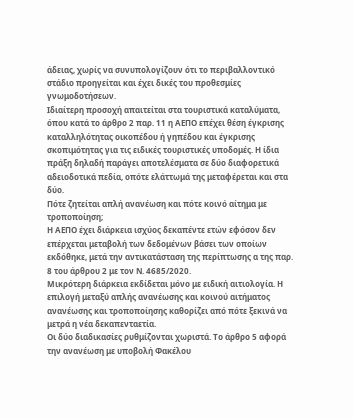άδειας, χωρίς να συνυπολογίζουν ότι το περιβαλλοντικό στάδιο προηγείται και έχει δικές του προθεσμίες γνωμοδοτήσεων.
Ιδιαίτερη προσοχή απαιτείται στα τουριστικά καταλύματα, όπου κατά το άρθρο 2 παρ. 11 η ΑΕΠΟ επέχει θέση έγκρισης καταλληλότητας οικοπέδου ή γηπέδου και έγκρισης σκοπιμότητας για τις ειδικές τουριστικές υποδομές. Η ίδια πράξη δηλαδή παράγει αποτελέσματα σε δύο διαφορετικά αδειοδοτικά πεδία, οπότε ελάττωμά της μεταφέρεται και στα δύο.
Πότε ζητείται απλή ανανέωση και πότε κοινό αίτημα με τροποποίηση;
Η ΑΕΠΟ έχει διάρκεια ισχύος δεκαπέντε ετών εφόσον δεν επέρχεται μεταβολή των δεδομένων βάσει των οποίων εκδόθηκε, μετά την αντικατάσταση της περίπτωσης α της παρ. 8 του άρθρου 2 με τον Ν. 4685/2020.
Μικρότερη διάρκεια εκδίδεται μόνο με ειδική αιτιολογία. Η επιλογή μεταξύ απλής ανανέωσης και κοινού αιτήματος ανανέωσης και τροποποίησης καθορίζει από πότε ξεκινά να μετρά η νέα δεκαπενταετία.
Οι δύο διαδικασίες ρυθμίζονται χωριστά. Το άρθρο 5 αφορά την ανανέωση με υποβολή Φακέλου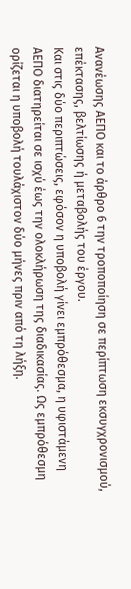Ανανέωσης ΑΕΠΟ και το άρθρο 6 την τροποποίηση σε περίπτωση εκσυγχρονισμού, επέκτασης, βελτίωσης ή μεταβολής του έργου.
Και στις δύο περιπτώσεις, εφόσον η υποβολή γίνει εμπρόθεσμα, η υφιστάμενη ΑΕΠΟ διατηρείται σε ισχύ έως την ολοκλήρωση της διαδικασίας. Ως εμπρόθεσμη ορίζεται η υποβολή τουλάχιστον δύο μήνες πριν από τη λήξη.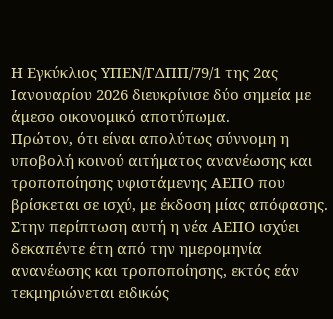Η Εγκύκλιος ΥΠΕΝ/ΓΔΠΠ/79/1 της 2ας Ιανουαρίου 2026 διευκρίνισε δύο σημεία με άμεσο οικονομικό αποτύπωμα.
Πρώτον, ότι είναι απολύτως σύννομη η υποβολή κοινού αιτήματος ανανέωσης και τροποποίησης υφιστάμενης ΑΕΠΟ που βρίσκεται σε ισχύ, με έκδοση μίας απόφασης. Στην περίπτωση αυτή η νέα ΑΕΠΟ ισχύει δεκαπέντε έτη από την ημερομηνία ανανέωσης και τροποποίησης, εκτός εάν τεκμηριώνεται ειδικώς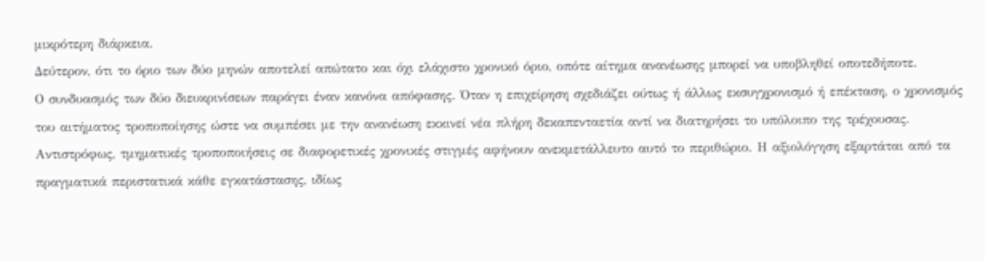μικρότερη διάρκεια.
Δεύτερον, ότι το όριο των δύο μηνών αποτελεί απώτατο και όχι ελάχιστο χρονικό όριο, οπότε αίτημα ανανέωσης μπορεί να υποβληθεί οποτεδήποτε.
Ο συνδυασμός των δύο διευκρινίσεων παράγει έναν κανόνα απόφασης. Όταν η επιχείρηση σχεδιάζει ούτως ή άλλως εκσυγχρονισμό ή επέκταση, ο χρονισμός του αιτήματος τροποποίησης ώστε να συμπέσει με την ανανέωση εκκινεί νέα πλήρη δεκαπενταετία αντί να διατηρήσει το υπόλοιπο της τρέχουσας.
Αντιστρόφως, τμηματικές τροποποιήσεις σε διαφορετικές χρονικές στιγμές αφήνουν ανεκμετάλλευτο αυτό το περιθώριο. Η αξιολόγηση εξαρτάται από τα πραγματικά περιστατικά κάθε εγκατάστασης, ιδίως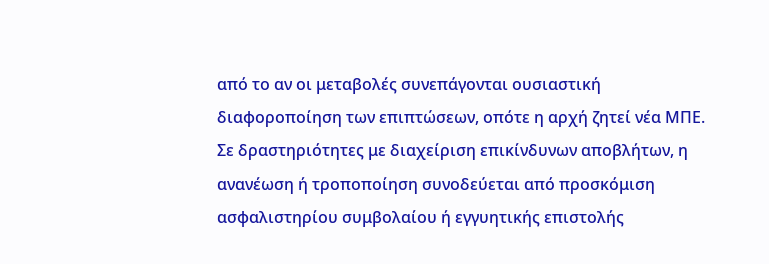από το αν οι μεταβολές συνεπάγονται ουσιαστική διαφοροποίηση των επιπτώσεων, οπότε η αρχή ζητεί νέα ΜΠΕ.
Σε δραστηριότητες με διαχείριση επικίνδυνων αποβλήτων, η ανανέωση ή τροποποίηση συνοδεύεται από προσκόμιση ασφαλιστηρίου συμβολαίου ή εγγυητικής επιστολής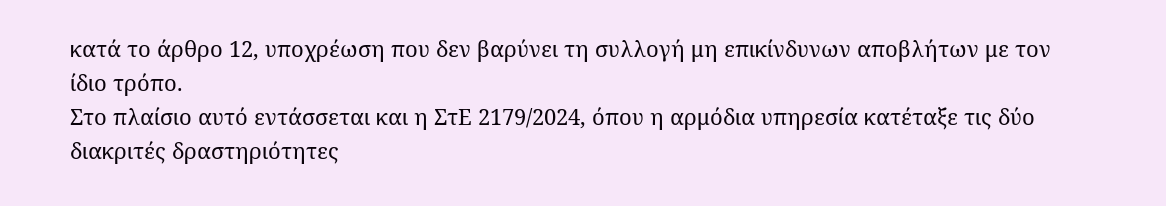κατά το άρθρο 12, υποχρέωση που δεν βαρύνει τη συλλογή μη επικίνδυνων αποβλήτων με τον ίδιο τρόπο.
Στο πλαίσιο αυτό εντάσσεται και η ΣτΕ 2179/2024, όπου η αρμόδια υπηρεσία κατέταξε τις δύο διακριτές δραστηριότητες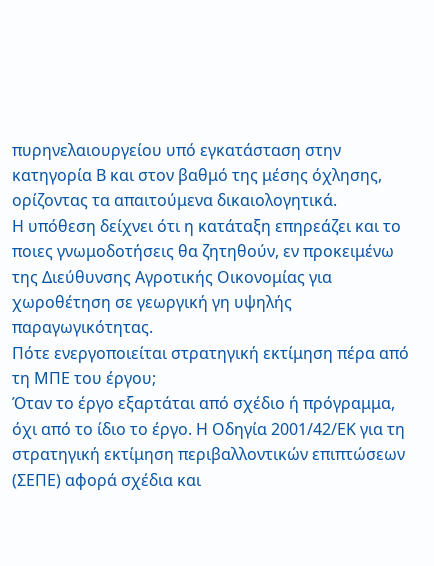πυρηνελαιουργείου υπό εγκατάσταση στην κατηγορία Β και στον βαθμό της μέσης όχλησης, ορίζοντας τα απαιτούμενα δικαιολογητικά.
Η υπόθεση δείχνει ότι η κατάταξη επηρεάζει και το ποιες γνωμοδοτήσεις θα ζητηθούν, εν προκειμένω της Διεύθυνσης Αγροτικής Οικονομίας για χωροθέτηση σε γεωργική γη υψηλής παραγωγικότητας.
Πότε ενεργοποιείται στρατηγική εκτίμηση πέρα από τη ΜΠΕ του έργου;
Όταν το έργο εξαρτάται από σχέδιο ή πρόγραμμα, όχι από το ίδιο το έργο. Η Οδηγία 2001/42/ΕΚ για τη στρατηγική εκτίμηση περιβαλλοντικών επιπτώσεων (ΣΕΠΕ) αφορά σχέδια και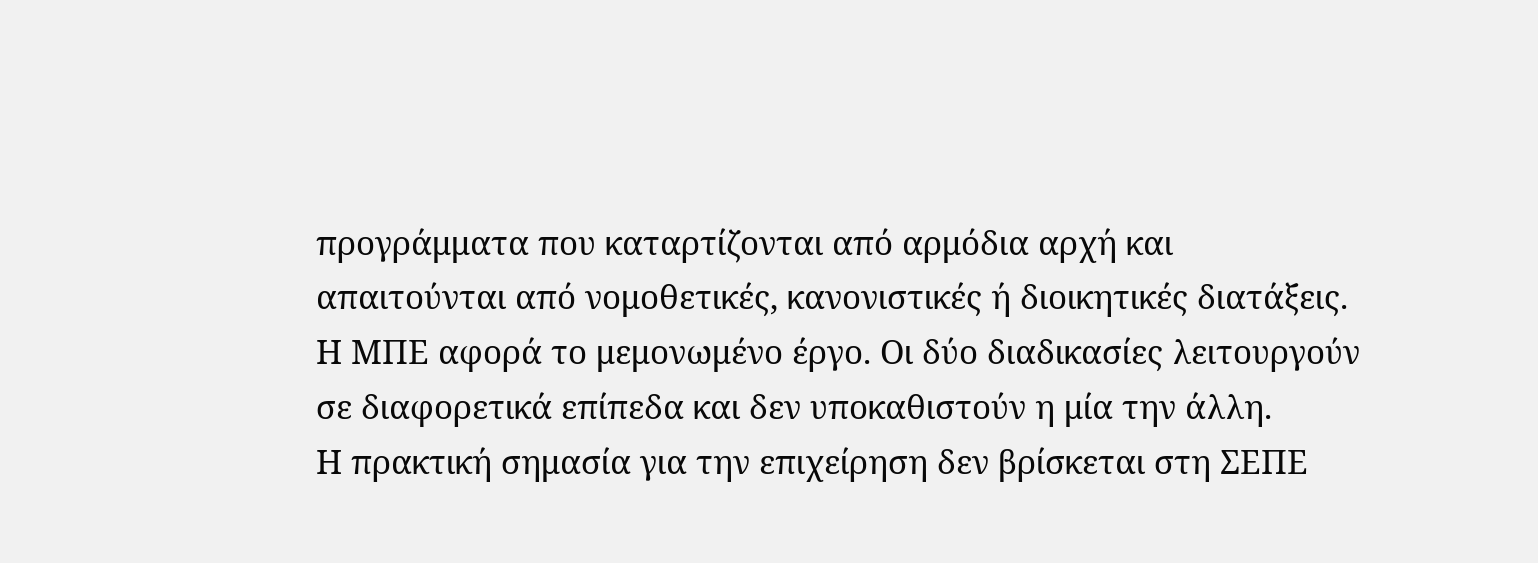προγράμματα που καταρτίζονται από αρμόδια αρχή και απαιτούνται από νομοθετικές, κανονιστικές ή διοικητικές διατάξεις. Η ΜΠΕ αφορά το μεμονωμένο έργο. Οι δύο διαδικασίες λειτουργούν σε διαφορετικά επίπεδα και δεν υποκαθιστούν η μία την άλλη.
Η πρακτική σημασία για την επιχείρηση δεν βρίσκεται στη ΣΕΠΕ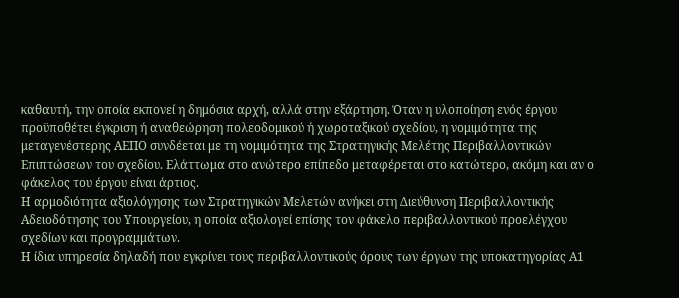καθαυτή, την οποία εκπονεί η δημόσια αρχή, αλλά στην εξάρτηση. Όταν η υλοποίηση ενός έργου προϋποθέτει έγκριση ή αναθεώρηση πολεοδομικού ή χωροταξικού σχεδίου, η νομιμότητα της μεταγενέστερης ΑΕΠΟ συνδέεται με τη νομιμότητα της Στρατηγικής Μελέτης Περιβαλλοντικών Επιπτώσεων του σχεδίου. Ελάττωμα στο ανώτερο επίπεδο μεταφέρεται στο κατώτερο, ακόμη και αν ο φάκελος του έργου είναι άρτιος.
Η αρμοδιότητα αξιολόγησης των Στρατηγικών Μελετών ανήκει στη Διεύθυνση Περιβαλλοντικής Αδειοδότησης του Υπουργείου, η οποία αξιολογεί επίσης τον φάκελο περιβαλλοντικού προελέγχου σχεδίων και προγραμμάτων.
Η ίδια υπηρεσία δηλαδή που εγκρίνει τους περιβαλλοντικούς όρους των έργων της υποκατηγορίας Α1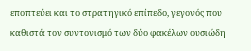εποπτεύει και το στρατηγικό επίπεδο, γεγονός που καθιστά τον συντονισμό των δύο φακέλων ουσιώδη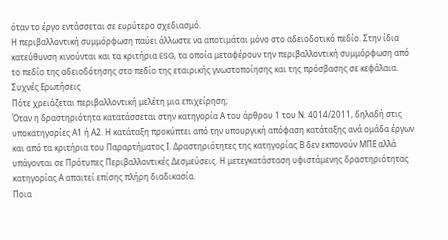όταν το έργο εντάσσεται σε ευρύτερο σχεδιασμό.
Η περιβαλλοντική συμμόρφωση παύει άλλωστε να αποτιμάται μόνο στο αδειοδοτικό πεδίο. Στην ίδια κατεύθυνση κινούνται και τα κριτήρια ESG, τα οποία μεταφέρουν την περιβαλλοντική συμμόρφωση από το πεδίο της αδειοδότησης στο πεδίο της εταιρικής γνωστοποίησης και της πρόσβασης σε κεφάλαια.
Συχνές Ερωτήσεις
Πότε χρειάζεται περιβαλλοντική μελέτη μια επιχείρηση;
Όταν η δραστηριότητα κατατάσσεται στην κατηγορία Α του άρθρου 1 του Ν. 4014/2011, δηλαδή στις υποκατηγορίες Α1 ή Α2. Η κατάταξη προκύπτει από την υπουργική απόφαση κατάταξης ανά ομάδα έργων και από τα κριτήρια του Παραρτήματος Ι. Δραστηριότητες της κατηγορίας Β δεν εκπονούν ΜΠΕ αλλά υπάγονται σε Πρότυπες Περιβαλλοντικές Δεσμεύσεις. Η μετεγκατάσταση υφιστάμενης δραστηριότητας κατηγορίας Α απαιτεί επίσης πλήρη διαδικασία.
Ποια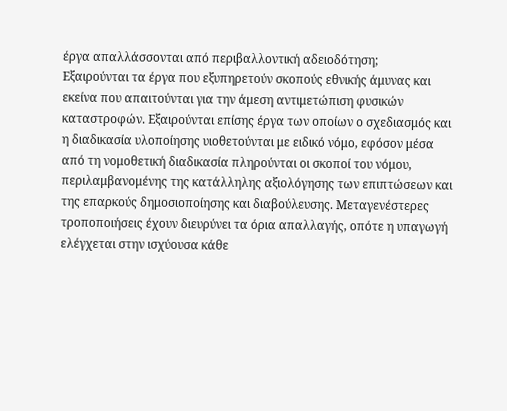έργα απαλλάσσονται από περιβαλλοντική αδειοδότηση;
Εξαιρούνται τα έργα που εξυπηρετούν σκοπούς εθνικής άμυνας και εκείνα που απαιτούνται για την άμεση αντιμετώπιση φυσικών καταστροφών. Εξαιρούνται επίσης έργα των οποίων ο σχεδιασμός και η διαδικασία υλοποίησης υιοθετούνται με ειδικό νόμο, εφόσον μέσα από τη νομοθετική διαδικασία πληρούνται οι σκοποί του νόμου, περιλαμβανομένης της κατάλληλης αξιολόγησης των επιπτώσεων και της επαρκούς δημοσιοποίησης και διαβούλευσης. Μεταγενέστερες τροποποιήσεις έχουν διευρύνει τα όρια απαλλαγής, οπότε η υπαγωγή ελέγχεται στην ισχύουσα κάθε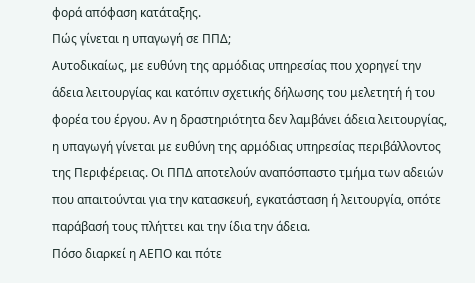φορά απόφαση κατάταξης.
Πώς γίνεται η υπαγωγή σε ΠΠΔ;
Αυτοδικαίως, με ευθύνη της αρμόδιας υπηρεσίας που χορηγεί την άδεια λειτουργίας και κατόπιν σχετικής δήλωσης του μελετητή ή του φορέα του έργου. Αν η δραστηριότητα δεν λαμβάνει άδεια λειτουργίας, η υπαγωγή γίνεται με ευθύνη της αρμόδιας υπηρεσίας περιβάλλοντος της Περιφέρειας. Οι ΠΠΔ αποτελούν αναπόσπαστο τμήμα των αδειών που απαιτούνται για την κατασκευή, εγκατάσταση ή λειτουργία, οπότε παράβασή τους πλήττει και την ίδια την άδεια.
Πόσο διαρκεί η ΑΕΠΟ και πότε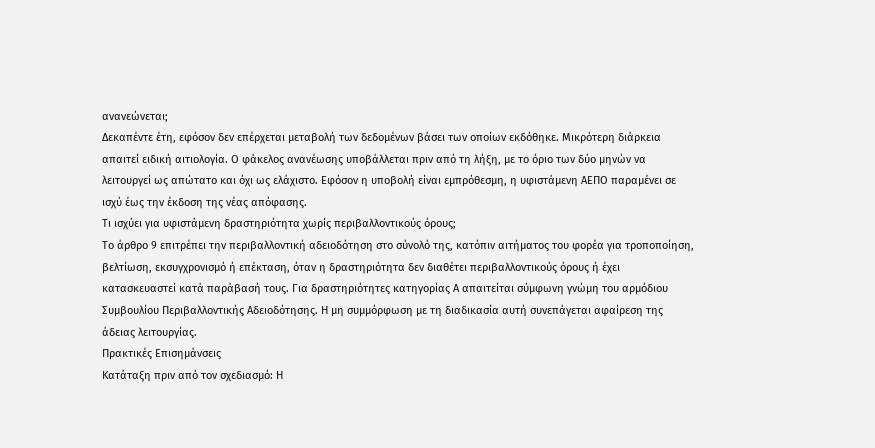ανανεώνεται;
Δεκαπέντε έτη, εφόσον δεν επέρχεται μεταβολή των δεδομένων βάσει των οποίων εκδόθηκε. Μικρότερη διάρκεια απαιτεί ειδική αιτιολογία. Ο φάκελος ανανέωσης υποβάλλεται πριν από τη λήξη, με το όριο των δύο μηνών να λειτουργεί ως απώτατο και όχι ως ελάχιστο. Εφόσον η υποβολή είναι εμπρόθεσμη, η υφιστάμενη ΑΕΠΟ παραμένει σε ισχύ έως την έκδοση της νέας απόφασης.
Τι ισχύει για υφιστάμενη δραστηριότητα χωρίς περιβαλλοντικούς όρους;
Το άρθρο 9 επιτρέπει την περιβαλλοντική αδειοδότηση στο σύνολό της, κατόπιν αιτήματος του φορέα για τροποποίηση, βελτίωση, εκσυγχρονισμό ή επέκταση, όταν η δραστηριότητα δεν διαθέτει περιβαλλοντικούς όρους ή έχει κατασκευαστεί κατά παράβασή τους. Για δραστηριότητες κατηγορίας Α απαιτείται σύμφωνη γνώμη του αρμόδιου Συμβουλίου Περιβαλλοντικής Αδειοδότησης. Η μη συμμόρφωση με τη διαδικασία αυτή συνεπάγεται αφαίρεση της άδειας λειτουργίας.
Πρακτικές Επισημάνσεις
Κατάταξη πριν από τον σχεδιασμό: Η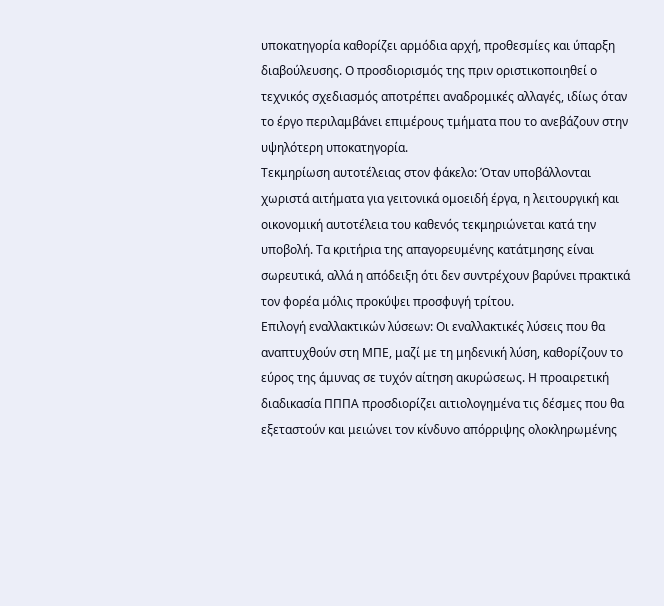υποκατηγορία καθορίζει αρμόδια αρχή, προθεσμίες και ύπαρξη διαβούλευσης. Ο προσδιορισμός της πριν οριστικοποιηθεί ο τεχνικός σχεδιασμός αποτρέπει αναδρομικές αλλαγές, ιδίως όταν το έργο περιλαμβάνει επιμέρους τμήματα που το ανεβάζουν στην υψηλότερη υποκατηγορία.
Τεκμηρίωση αυτοτέλειας στον φάκελο: Όταν υποβάλλονται χωριστά αιτήματα για γειτονικά ομοειδή έργα, η λειτουργική και οικονομική αυτοτέλεια του καθενός τεκμηριώνεται κατά την υποβολή. Τα κριτήρια της απαγορευμένης κατάτμησης είναι σωρευτικά, αλλά η απόδειξη ότι δεν συντρέχουν βαρύνει πρακτικά τον φορέα μόλις προκύψει προσφυγή τρίτου.
Επιλογή εναλλακτικών λύσεων: Οι εναλλακτικές λύσεις που θα αναπτυχθούν στη ΜΠΕ, μαζί με τη μηδενική λύση, καθορίζουν το εύρος της άμυνας σε τυχόν αίτηση ακυρώσεως. Η προαιρετική διαδικασία ΠΠΠΑ προσδιορίζει αιτιολογημένα τις δέσμες που θα εξεταστούν και μειώνει τον κίνδυνο απόρριψης ολοκληρωμένης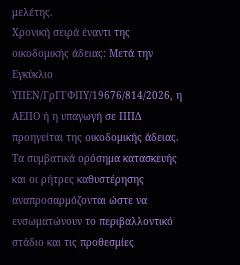μελέτης.
Χρονική σειρά έναντι της οικοδομικής άδειας: Μετά την Εγκύκλιο ΥΠΕΝ/ΓρΓΓΦΠΥ/19676/814/2026, η ΑΕΠΟ ή η υπαγωγή σε ΠΠΔ προηγείται της οικοδομικής άδειας. Τα συμβατικά ορόσημα κατασκευής και οι ρήτρες καθυστέρησης αναπροσαρμόζονται ώστε να ενσωματώνουν το περιβαλλοντικό στάδιο και τις προθεσμίες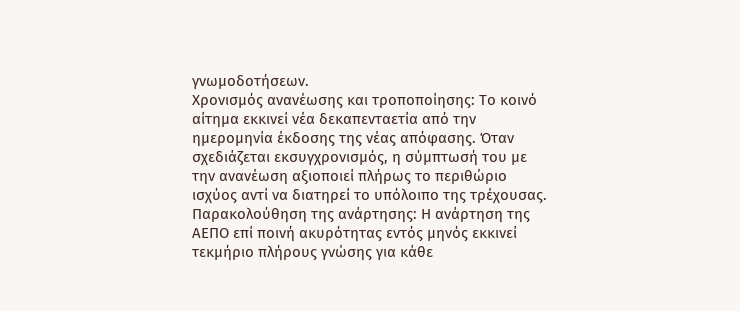γνωμοδοτήσεων.
Χρονισμός ανανέωσης και τροποποίησης: Το κοινό αίτημα εκκινεί νέα δεκαπενταετία από την ημερομηνία έκδοσης της νέας απόφασης. Όταν σχεδιάζεται εκσυγχρονισμός, η σύμπτωσή του με την ανανέωση αξιοποιεί πλήρως το περιθώριο ισχύος αντί να διατηρεί το υπόλοιπο της τρέχουσας.
Παρακολούθηση της ανάρτησης: Η ανάρτηση της ΑΕΠΟ επί ποινή ακυρότητας εντός μηνός εκκινεί τεκμήριο πλήρους γνώσης για κάθε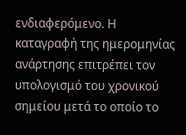ενδιαφερόμενο. Η καταγραφή της ημερομηνίας ανάρτησης επιτρέπει τον υπολογισμό του χρονικού σημείου μετά το οποίο το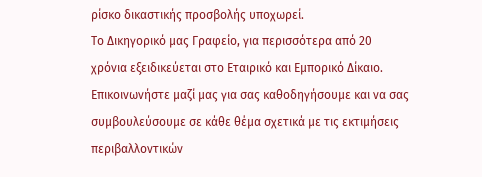ρίσκο δικαστικής προσβολής υποχωρεί.
Το Δικηγορικό μας Γραφείο, για περισσότερα από 20 χρόνια εξειδικεύεται στο Εταιρικό και Εμπορικό Δίκαιο. Επικοινωνήστε μαζί μας για σας καθοδηγήσουμε και να σας συμβουλεύσουμε σε κάθε θέμα σχετικά με τις εκτιμήσεις περιβαλλοντικών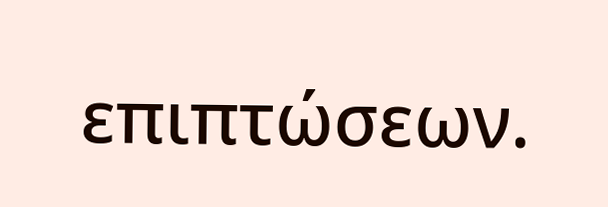επιπτώσεων.